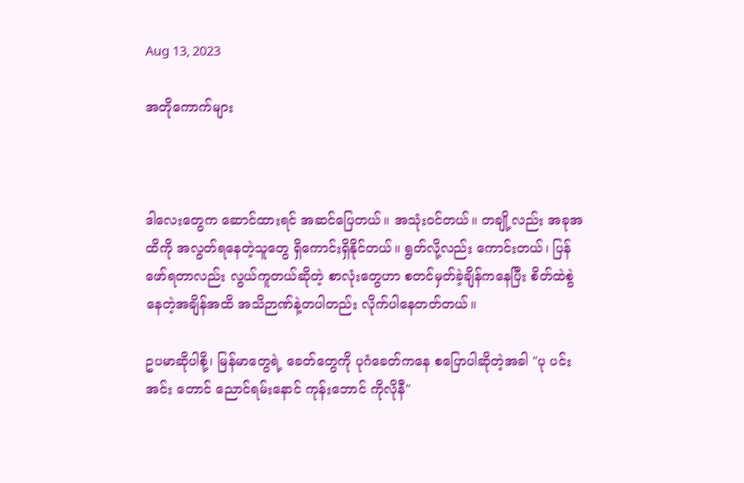Aug 13, 2023

အတိုကောက်များ



ဒါလေးတွေက ဆောင်ထားရင် အဆင်ပြေတယ်။ အသုံးဝင်တယ်။ တချို့လည်း အခုအထိကို အလွတ်ရနေတဲ့သူတွေ ရှိကောင်းရှိနိုင်တယ်။ ရွတ်လို့လည်း ကောင်းတယ်၊ ပြန်ဖော်ရတာလည်း လွယ်ကူတယ်ဆိုတဲ့ စာလုံးတွေဟာ စတင်မှတ်ခဲ့ချိန်ကနေပြီး စိတ်ထဲစွဲနေတဲ့အချိန်အထိ အသိဉာဏ်နဲ့တပါတည်း လိုက်ပါနေတတ်တယ်။

ဥပမာဆိုပါစို့၊ မြန်မာတွေရဲ့ ခေတ်တွေကို ပုဂံခေတ်ကနေ စပြောပါဆိုတဲ့အခါ "ပု ပင်း အင်း တောင် ညောင်ရမ်းနောင် ကုန်းဘောင် ကိုလိုနီ"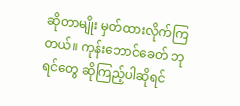ဆိုတာမျိုး မှတ်ထားလိုက်ကြတယ်။ ကုန်းဘောင်ခေတ် ဘုရင်တွေ ဆိုကြည့်ပါဆိုရင်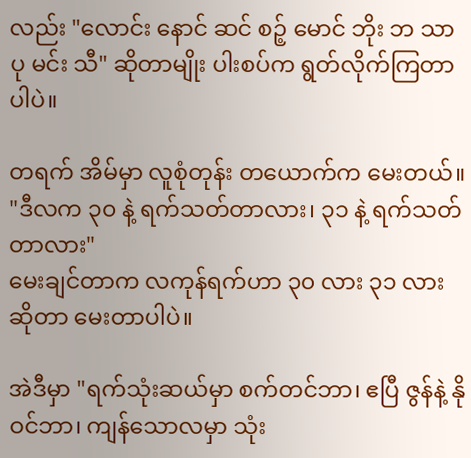လည်း "လောင်း နောင် ဆင် စဉ့် မောင် ဘိုး ဘ သာ ပု မင်း သီ" ဆိုတာမျိုး ပါးစပ်က ရွတ်လိုက်ကြတာပါပဲ။

တရက် အိမ်မှာ လူစုံတုန်း တယောက်က မေးတယ်။
"ဒီလက ၃၀ နဲ့ ရက်သတ်တာလား၊ ၃၁ နဲ့ ရက်သတ်တာလား"
မေးချင်တာက လကုန်ရက်ဟာ ၃၀ လား ၃၁ လားဆိုတာ မေးတာပါပဲ။

အဲဒီမှာ "ရက်သုံးဆယ်မှာ စက်တင်ဘာ၊ ဧပြီ ဇွန်နဲ့ နိုဝင်ဘာ၊ ကျန်သောလမှာ သုံး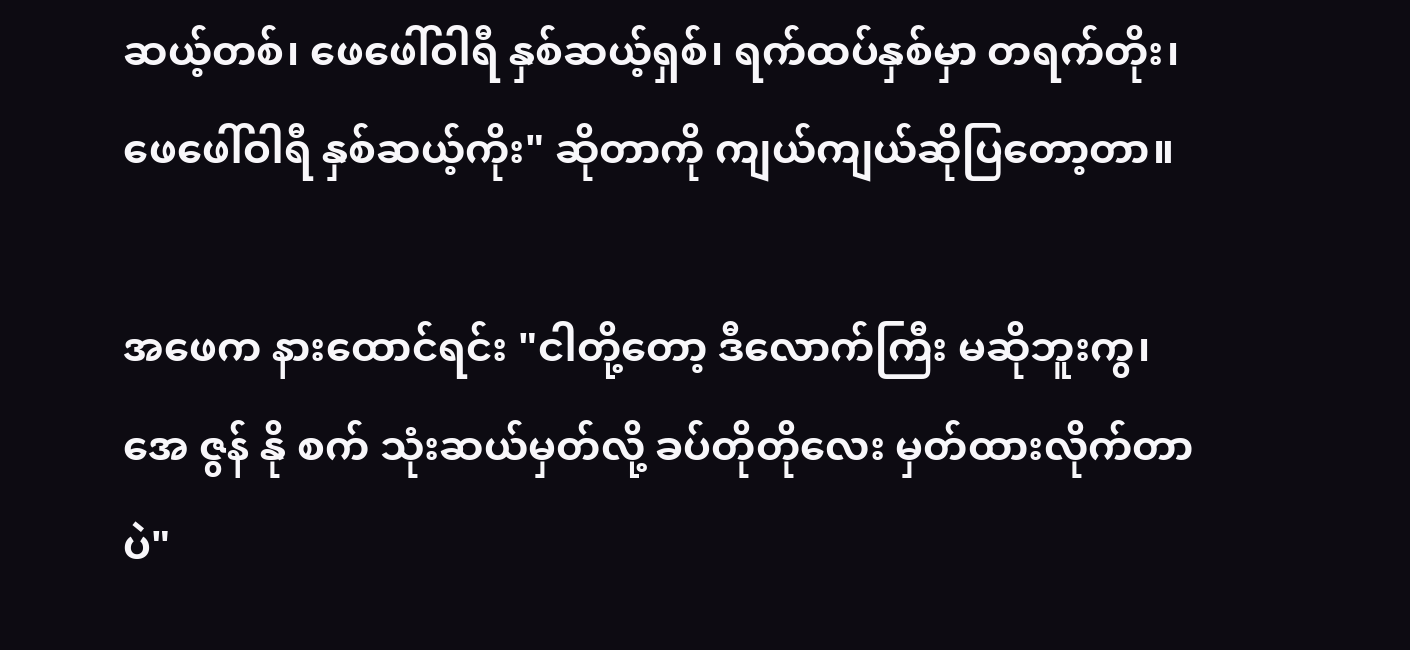ဆယ့်တစ်၊ ဖေဖေါ်ဝါရီ နှစ်ဆယ့်ရှစ်၊ ရက်ထပ်နှစ်မှာ တရက်တိုး၊ ဖေဖေါ်ဝါရီ နှစ်ဆယ့်ကိုး" ဆိုတာကို ကျယ်ကျယ်ဆိုပြတော့တာ။

အဖေက နားထောင်ရင်း "ငါတို့တော့ ဒီလောက်ကြီး မဆိုဘူးကွ၊ အေ ဇွန် နို စက် သုံးဆယ်မှတ်လို့ ခပ်တိုတိုလေး မှတ်ထားလိုက်တာပဲ"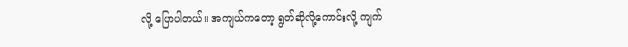လို့ ပြောပါတယ်။ အကျယ်ကတော့ ရွတ်ဆိုလို့ကောင်းလို့ ကျက်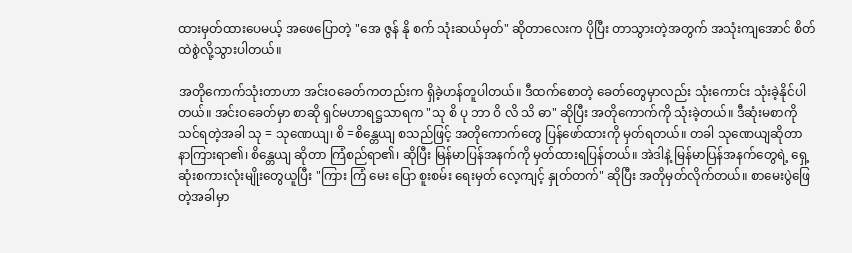ထားမှတ်ထားပေမယ့် အဖေပြောတဲ့ "အေ ဇွန် နို စက် သုံးဆယ်မှတ်" ဆိုတာလေးက ပိုပြီး တာသွားတဲ့အတွက် အသုံးကျအောင် စိတ်ထဲစွဲလို့သွားပါတယ်။

အတိုကောက်သုံးတာဟာ အင်းဝခေတ်ကတည်းက ရှိခဲ့ဟန်တူပါတယ်။ ဒီထက်စောတဲ့ ခေတ်တွေမှာလည်း သုံးကောင်း သုံးခဲ့နိုင်ပါတယ်။ အင်းဝခေတ်မှာ စာဆို ရှင်မဟာရဋ္ဌသာရက "သု စိ ပု ဘာ ဝိ လိ သိ ဓာ" ဆိုပြီး အတိုကောက်ကို သုံးခဲ့တယ်။ ဒီဆုံးမစာကို သင်ရတဲ့အခါ သု = သုဏေယျ၊ စိ =စိန္တေယျ စသည်ဖြင့် အတိုကောက်တွေ ပြန်ဖော်ထားကို မှတ်ရတယ်။ တခါ သုဏေယျဆိုတာ နာကြားရာ၏၊ စိန္တေယျ ဆိုတာ ကြံစည်ရာ၏၊ ဆိုပြီး မြန်မာပြန်အနက်ကို မှတ်ထားရပြန်တယ်။ အဲဒါနဲ့ မြန်မာပြန်အနက်တွေရဲ့ ရှေ့ဆုံးစကားလုံးမျိုးတွေယူပြီး "ကြား ကြံ မေး ပြော စူးစမ်း ရေးမှတ် လေ့ကျင့် နှုတ်တက်" ဆိုပြီး အတိုမှတ်လိုက်တယ်။ စာမေးပွဲဖြေတဲ့အခါမှာ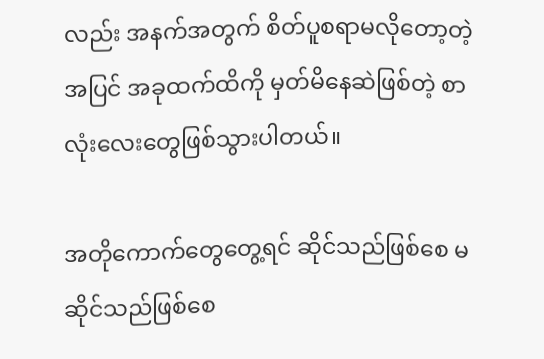လည်း အနက်အတွက် စိတ်ပူစရာမလိုတော့တဲ့အပြင် အခုထက်ထိကို မှတ်မိနေဆဲဖြစ်တဲ့ စာလုံးလေးတွေဖြစ်သွားပါတယ်။

အတိုကောက်တွေတွေ့ရင် ဆိုင်သည်ဖြစ်စေ မဆိုင်သည်ဖြစ်စေ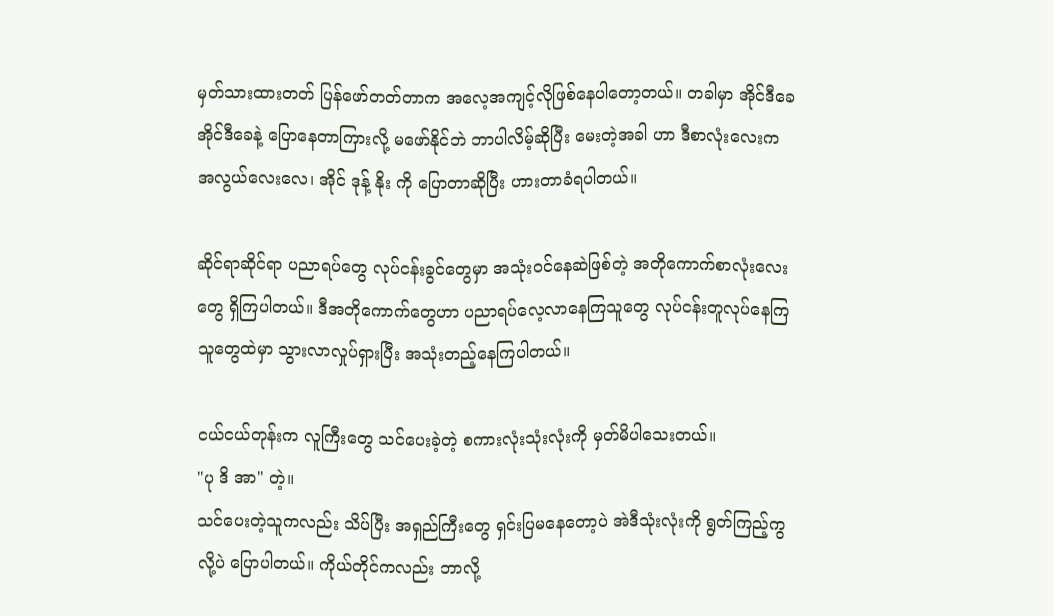မှတ်သားထားတတ် ပြန်ဖော်တတ်တာက အလေ့အကျင့်လိုဖြစ်နေပါတော့တယ်။ တခါမှာ အိုင်ဒီခေ အိုင်ဒီခေနဲ့ ပြောနေတာကြားလို့ မဖော်နိုင်ဘဲ ဘာပါလိမ့်ဆိုပြီး မေးတဲ့အခါ ဟာ ဒီစာလုံးလေးက အလွယ်လေးလေ၊ အိုင် ဒုန့် နိုး ကို ပြောတာဆိုပြီး ဟားတာခံရပါတယ်။

ဆိုင်ရာဆိုင်ရာ ပညာရပ်တွေ လုပ်ငန်းခွင်တွေမှာ အသုံးဝင်နေဆဲဖြစ်တဲ့ အတိုကောက်စာလုံးလေးတွေ ရှိကြပါတယ်။ ဒီအတိုကောက်တွေဟာ ပညာရပ်လေ့လာနေကြသူတွေ လုပ်ငန်းတူလုပ်နေကြသူတွေထဲမှာ သွားလာလှုပ်ရှားပြီး အသုံးတည့်နေကြပါတယ်။

ငယ်ငယ်တုန်းက လူကြီးတွေ သင်ပေးခဲ့တဲ့ စကားလုံးသုံးလုံးကို မှတ်မိပါသေးတယ်။
"ပု ဒိ အာ" တဲ့။
သင်ပေးတဲ့သူကလည်း သိပ်ပြီး အရှည်ကြီးတွေ ရှင်းပြမနေတော့ပဲ အဲဒီသုံးလုံးကို ရွတ်ကြည့်ကွလို့ပဲ ပြောပါတယ်။ ကိုယ်တိုင်ကလည်း ဘာလို့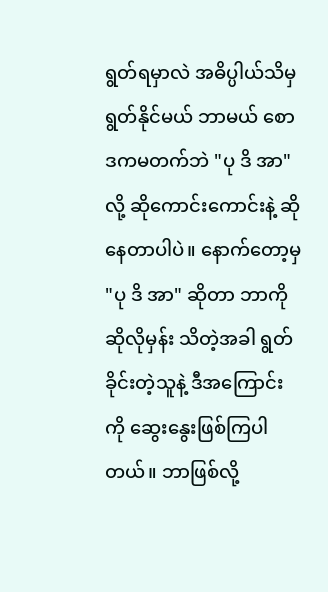ရွတ်ရမှာလဲ အဓိပ္ပါယ်သိမှ ရွတ်နိုင်မယ် ဘာမယ် စောဒကမတက်ဘဲ "ပု ဒိ အာ" လို့ ဆိုကောင်းကောင်းနဲ့ ဆိုနေတာပါပဲ။ နောက်တော့မှ "ပု ဒိ အာ" ဆိုတာ ဘာကိုဆိုလိုမှန်း သိတဲ့အခါ ရွတ်ခိုင်းတဲ့သူနဲ့ ဒီအကြောင်းကို ဆွေးနွေးဖြစ်ကြပါတယ်။ ဘာဖြစ်လို့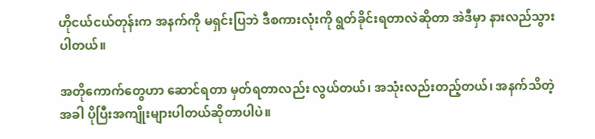ဟိုငယ်ငယ်တုန်းက အနက်ကို မရှင်းပြဘဲ ဒီစကားလုံးကို ရွတ်ခိုင်းရတာလဲဆိုတာ အဲဒီမှာ နားလည်သွားပါတယ်။

အတိုကောက်တွေဟာ ဆောင်ရတာ မှတ်ရတာလည်း လွယ်တယ်၊ အသုံးလည်းတည့်တယ်၊ အနက်သိတဲ့အခါ ပိုပြီးအကျိုးများပါတယ်ဆိုတာပါပဲ။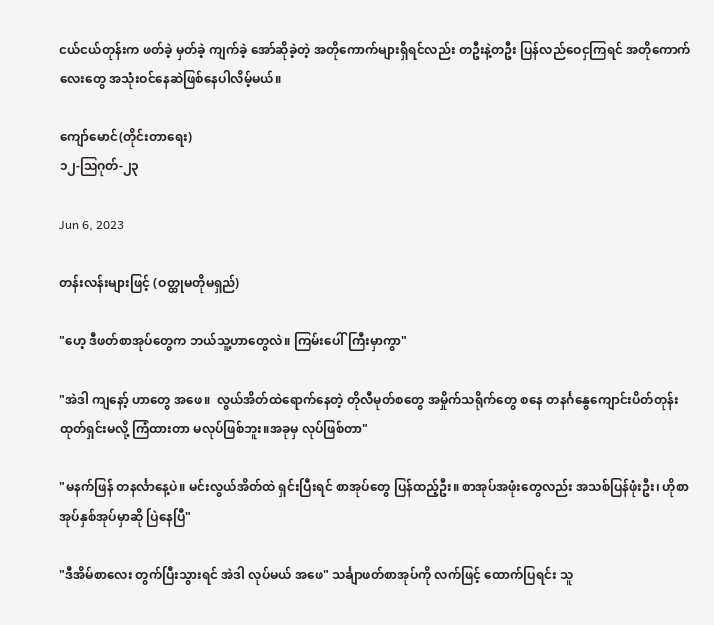ငယ်ငယ်တုန်းက ဖတ်ခဲ့ မှတ်ခဲ့ ကျက်ခဲ့ အော်ဆိုခဲ့တဲ့ အတိုကောက်များရှိရင်လည်း တဦးနဲ့တဦး ပြန်လည်ဝေငှကြရင် အတိုကောက်လေးတွေ အသုံးဝင်နေဆဲဖြစ်နေပါလိမ့်မယ်။

ကျော်မောင်(တိုင်းတာရေး)
၁၂-ဩဂုတ်-၂၃

Jun 6, 2023

တန်းလန်းများဖြင့် (ဝတ္ထုမတိုမရှည်)

"ဟေ့ ဒီဖတ်စာအုပ်တွေက ဘယ်သူ့ဟာတွေလဲ။ ကြမ်းပေါ်ကြီးမှာကွာ"

"အဲဒါ ကျနော့် ဟာတွေ အဖေ။  လွယ်အိတ်ထဲရောက်နေတဲ့ တိုလီမုတ်စတွေ အမှိုက်သရိုက်တွေ စနေ တနင်္ဂနွေကျောင်းပိတ်တုန်း ထုတ်ရှင်းမလို့ ကြံထားတာ မလုပ်ဖြစ်ဘူး။အခုမှ လုပ်ဖြစ်တာ"

"မနက်ဖြန် တနင်္လာနေ့ပဲ။ မင်းလွယ်အိတ်ထဲ ရှင်းပြီးရင် စာအုပ်တွေ ပြန်ထည့်ဦး။ စာအုပ်အဖုံးတွေလည်း အသစ်ပြန်ဖုံးဦး၊ ဟိုစာအုပ်နှစ်အုပ်မှာဆို ပြဲနေပြီ"

"ဒီအိမ်စာလေး တွက်ပြီးသွားရင် အဲဒါ လုပ်မယ် အဖေ" သင်္ချာဖတ်စာအုပ်ကို လက်ဖြင့် ထောက်ပြရင်း သူ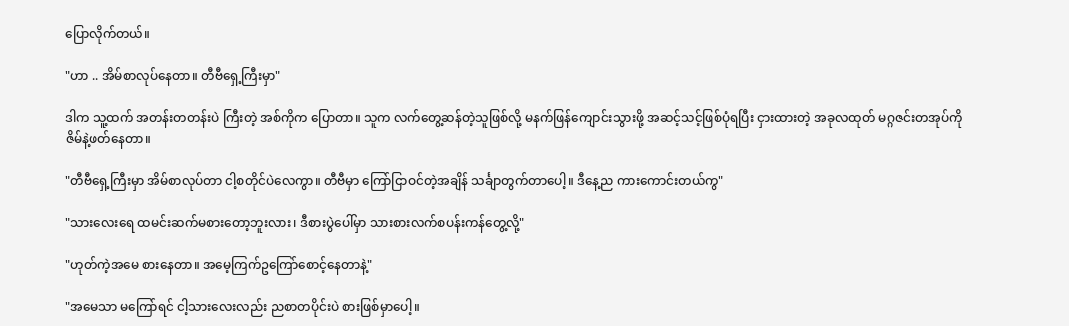ပြောလိုက်တယ်။

"ဟာ .. အိမ်စာလုပ်နေတာ။ တီဗီရှေ့ကြီးမှာ"

ဒါက သူ့ထက် အတန်းတတန်းပဲ ကြီးတဲ့ အစ်ကိုက ပြောတာ။ သူက လက်တွေ့ဆန်တဲ့သူဖြစ်လို့ မနက်ဖြန်ကျောင်းသွားဖို့ အဆင့်သင့်ဖြစ်ပုံရပြီး ငှားထားတဲ့ အခုလထုတ် မဂ္ဂဇင်းတအုပ်ကို ဇိမ်နဲ့ဖတ်နေတာ။

"တီဗီရှေ့ကြီးမှာ အိမ်စာလုပ်တာ ငါ့စတိုင်ပဲလေကွာ။ တီဗီမှာ ကြော်ငြာဝင်တဲ့အချိန် သင်္ချာတွက်တာပေါ့။ ဒီနေ့ည ကားကောင်းတယ်ကွ"

"သားလေးရေ ထမင်းဆက်မစားတော့ဘူးလား၊ ဒီစားပွဲပေါ်မှာ သားစားလက်စပန်းကန်တွေ့လို့"

"ဟုတ်ကဲ့အမေ စားနေတာ။ အမေ့ကြက်ဥကြော်စောင့်နေတာနဲ့"

"အမေသာ မကြော်ရင် ငါ့သားလေးလည်း ညစာတပိုင်းပဲ စားဖြစ်မှာပေါ့။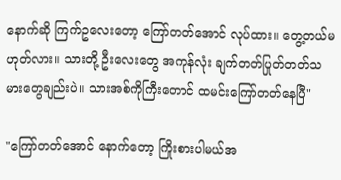နောက်ဆို ကြက်ဥလေးတော့ ကြော်တတ်အောင် လုပ်ထား။ တွေ့တယ်မဟုတ်လား။ သားတို့ ဦးလေးတွေ အကုန်လုံး ချက်တတ်ပြုတ်တတ်သမားတွေချည်းပဲ။ သားအစ်ကိုကြီးတောင် ထမင်းကြော်တတ်နေပြီ"

"ကြော်တတ်အောင် နောက်တော့ ကြိုးစားပါမယ်အ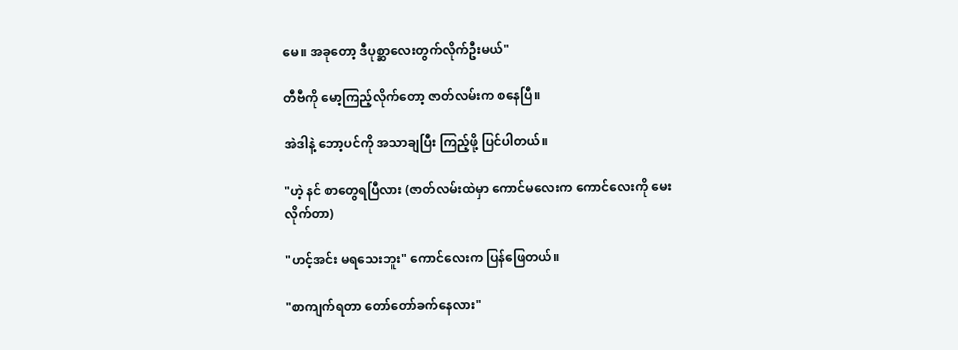မေ။ အခုတော့ ဒီပုစ္ဆာလေးတွက်လိုက်ဦးမယ်"

တီဗီကို မော့ကြည့်လိုက်တော့ ဇာတ်လမ်းက စနေပြီ။

အဲဒါနဲ့ ဘော့ပင်ကို အသာချပြီး ကြည့်ဖို့ ပြင်ပါတယ်။

"ဟဲ့ နင် စာတွေရပြီလား (ဇာတ်လမ်းထဲမှာ ကောင်မလေးက ကောင်လေးကို မေးလိုက်တာ)

"ဟင့်အင်း မရသေးဘူး" ကောင်လေးက ပြန်ဖြေတယ်။

"စာကျက်ရတာ တော်တော်ခက်နေလား"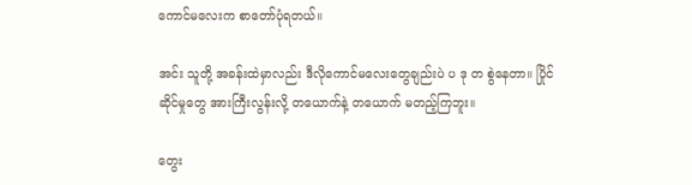ကောင်မလေးက စာတော်ပုံရတယ်။

အင်း သူတို့ အခန်းထဲမှာလည်း ဒီလိုကောင်မလေးတွေချည်းပဲ ပ ဒု တ စွဲနေတာ။ ပြိုင်ဆိုင်မှုတွေ အားကြီးလွန်းလို့ တယောက်နဲ့ တယောက် မတည့်ကြဘူး။

တွေး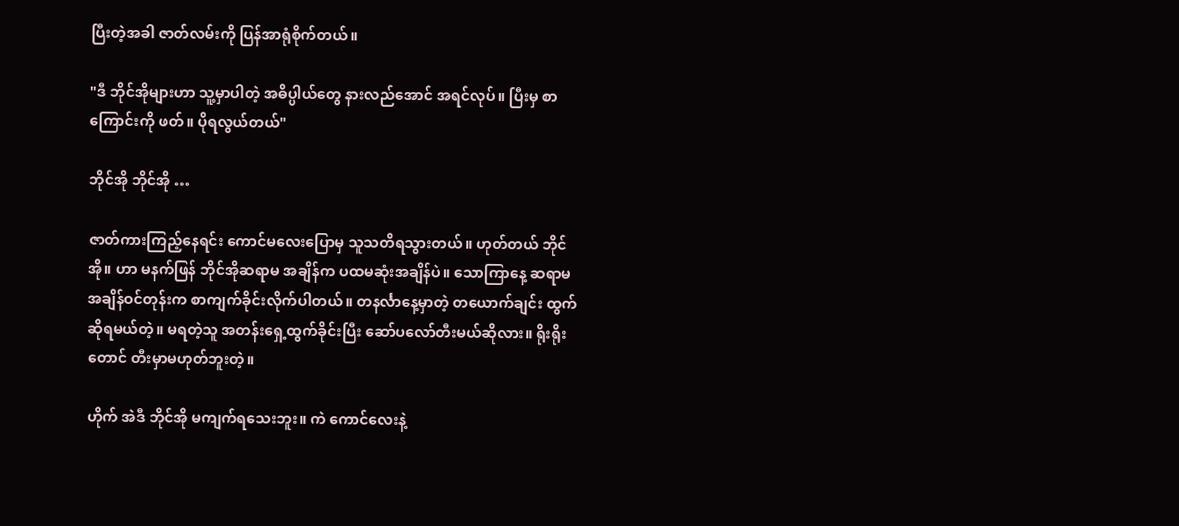ပြီးတဲ့အခါ ဇာတ်လမ်းကို ပြန်အာရုံစိုက်တယ်။

"ဒီ ဘိုင်အိုများဟာ သူ့မှာပါတဲ့ အဓိပ္ပါယ်တွေ နားလည်အောင် အရင်လုပ်။ ပြီးမှ စာကြောင်းကို ဖတ်။ ပိုရလွယ်တယ်"

ဘိုင်အို ဘိုင်အို …

ဇာတ်ကားကြည့်နေရင်း ကောင်မလေးပြောမှ သူသတိရသွားတယ်။ ဟုတ်တယ် ဘိုင်အို။ ဟာ မနက်ဖြန် ဘိုင်အိုဆရာမ အချိန်က ပထမဆုံးအချိန်ပဲ။ သောကြာနေ့ ဆရာမအချိန်ဝင်တုန်းက စာကျက်ခိုင်းလိုက်ပါတယ်။ တနင်္လာနေ့မှာတဲ့ တယောက်ချင်း ထွက်ဆိုရမယ်တဲ့။ မရတဲ့သူ အတန်းရှေ့ထွက်ခိုင်းပြီး ဆော်ပလော်တီးမယ်ဆိုလား။ ရိုးရိုးတောင် တီးမှာမဟုတ်ဘူးတဲ့။

ဟိုက် အဲဒီ ဘိုင်အို မကျက်ရသေးဘူး။ ကဲ ကောင်လေးနဲ့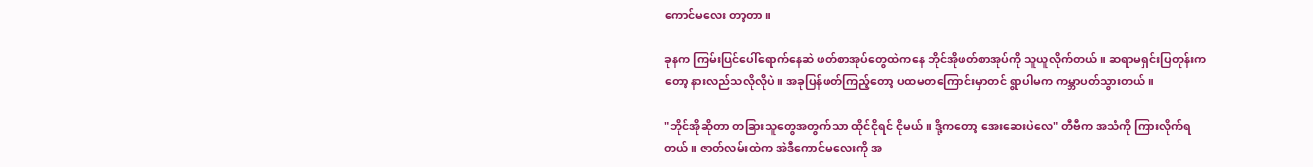ကောင်မလေး တာ့တာ။

ခုနက ကြမ်းပြင်ပေါ်ရောက်နေဆဲ ဖတ်စာအုပ်တွေထဲကနေ ဘိုင်အိုဖတ်စာအုပ်ကို သူယူလိုက်တယ်။ ဆရာမရှင်းပြတုန်းကတော့ နားလည်သလိုလိုပဲ။ အခုပြန်ဖတ်ကြည့်တော့ ပထမတကြောင်းမှာတင် ရွာပါမက ကမ္ဘာပတ်သွားတယ်။

"ဘိုင်အိုဆိုတာ တခြားသူတွေအတွက်သာ ထိုင်ငိုရင် ငိုမယ်။ ဒို့ကတော့ အေးဆေးပဲလေ" တီဗီက အသံကို ကြားလိုက်ရတယ်။ ဇာတ်လမ်းထဲက အဲဒီကောင်မလေးကို အ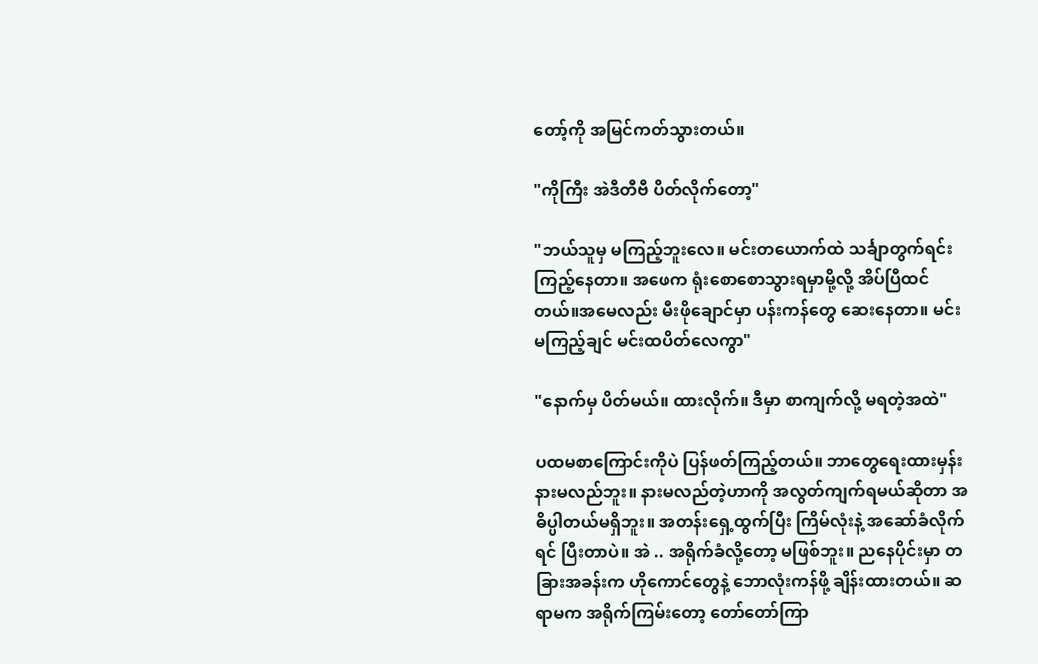တော့်ကို အမြင်ကတ်သွားတယ်။

"ကိုကြီး အဲဒီတီဗီ ပိတ်လိုက်တော့"

"ဘယ်သူမှ မကြည့်ဘူးလေ။ မင်းတယောက်ထဲ သင်္ချာတွက်ရင်း ကြည့်နေတာ။ အဖေက ရုံးစောစောသွားရမှာမို့လို့ အိပ်ပြီထင်တယ်။အမေလည်း မီးဖိုချောင်မှာ ပန်းကန်တွေ ဆေးနေတာ။ မင်း မကြည့်ချင် မင်းထပိတ်လေကွာ"

"နောက်မှ ပိတ်မယ်။ ထားလိုက်။ ဒီမှာ စာကျက်လို့ မရတဲ့အထဲ"

ပထမစာကြောင်းကိုပဲ ပြန်ဖတ်ကြည့်တယ်။ ဘာတွေရေးထားမှန်း နားမလည်ဘူး။ နားမလည်တဲ့ဟာကို အလွတ်ကျက်ရမယ်ဆိုတာ အဓိပ္ပါတယ်မရှိဘူး။ အတန်းရှေ့ထွက်ပြီး ကြိမ်လုံးနဲ့ အဆော်ခံလိုက်ရင် ပြီးတာပဲ။ အဲ .. အရိုက်ခံလို့တော့ မဖြစ်ဘူး။ ညနေပိုင်းမှာ တခြားအခန်းက ဟိုကောင်တွေနဲ့ ဘောလုံးကန်ဖို့ ချိန်းထားတယ်။ ဆရာမက အရိုက်ကြမ်းတော့ တော်တော်ကြာ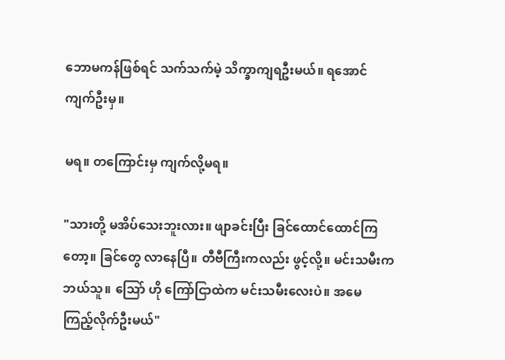ဘောမကန်ဖြစ်ရင် သက်သက်မဲ့ သိက္ခာကျရဦးမယ်။ ရအောင် ကျက်ဦးမှ။

မရ။ တကြောင်းမှ ကျက်လို့မရ။

"သားတို့ မအိပ်သေးဘူးလား။ ဖျာခင်းပြီး ခြင်ထောင်ထောင်ကြတော့။ ခြင်တွေ လာနေပြီ။ တီဗီကြီးကလည်း ဖွင့်လို့။ မင်းသမီးက ဘယ်သူ။ သြော် ဟို ကြော်ငြာထဲက မင်းသမီးလေးပဲ။ အမေ ကြည့်လိုက်ဦးမယ်"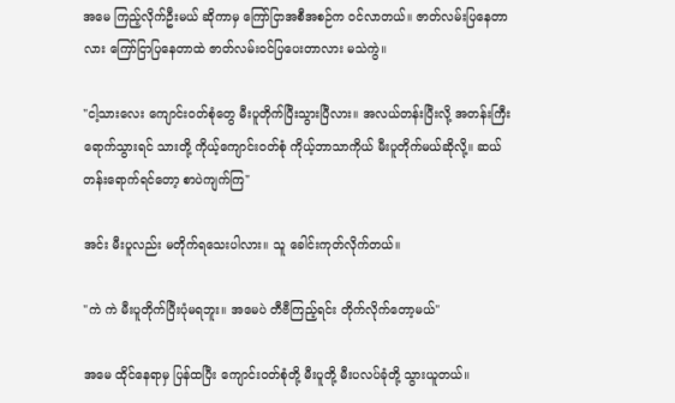အမေ ကြည့်လိုက်ဦးမယ် ဆိုကာမှ ကြော်ငြာအစီအစဉ်က ဝင်လာတယ်။ ဇာတ်လမ်းပြနေတာလား ကြော်ငြာပြနေတာထဲ ဇာတ်လမ်းဝင်ပြပေးတာလား မသဲကွဲ။

"ငါ့သားလေး ကျောင်းဝတ်စုံတွေ မီးပူတိုက်ပြီးသွားပြီလား။ အလယ်တန်းပြီးလို့ အတန်းကြီးရောက်သွားရင် သားတို့ ကိုယ့်ကျောင်းဝတ်စုံ ကိုယ့်ဘာသာကိုယ် မီးပူတိုက်မယ်ဆိုလို့။ ဆယ်တန်းရောက်ရင်တော့ စာပဲကျက်ကြ"

အင်း မီးပူလည်း မတိုက်ရသေးပါလား။ သူ ခေါင်းကုတ်လိုက်တယ်။

"ကဲ ကဲ မီးပူတိုက်ပြီးပုံမရဘူး။ အမေပဲ တီဗီကြည့်ရင်း တိုက်လိုက်တော့မယ်"

အမေ ထိုင်နေရာမှ ပြန်ထပြီး ကျောင်းဝတ်စုံတို့ မီးပူတို့ မီးပလပ်ခုံတို့ သွားယူတယ်။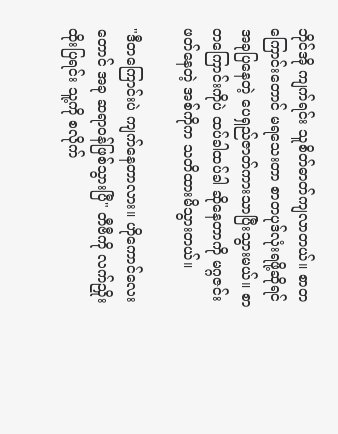ဘိုင်အို ကျက်ရင်း သူစိတ်ဓာတ်ကျလာတယ်။ စာတကြောင်းတောင် မရသေးတာ စာတပုဒ်လုံးရဖို့ဆိုရင် အခုပြနေတဲ့ ပေရှည်ဇာတ်ကားသာပြီးသွားမယ်။ စာတကြောင်းကိုပဲ ထပ်ခါထပ်ခါ ဆိုနေတာကို မဂ္ဂဇင်းဖတ်နေတဲ့ အစ်ကိုက သတိထားမိသွားတယ်။

"ဒီတကြောင်းပဲ ကျက်နေတာလား။ ဟိုကောင်လေးတောင် အခု ဆရာဝန်ဖြစ်သွားပြီ" တီဗီကို လက်ညှိုးထိုးပြရင်း သူ့ကို စလိုက်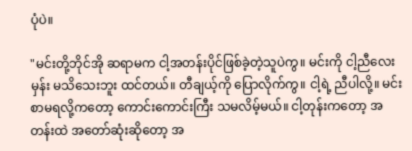ပုံပဲ။

"မင်းတို့ဘိုင်အို ဆရာမက ငါ့အတန်းပိုင်ဖြစ်ခဲ့တဲ့သူပဲကွ။ မင်းကို ငါ့ညီလေးမှန်း မသိသေးဘူး ထင်တယ်။ တီချယ့်ကို ပြောလိုက်ကွ။ ငါ့ရဲ့ ညီပါလို့။ မင်းစာမရလို့ကတော့ ကောင်းကောင်းကြီး သမလိမ့်မယ်။ ငါ့တုန်းကတော့ အတန်းထဲ အတော်ဆုံးဆိုတော့ အ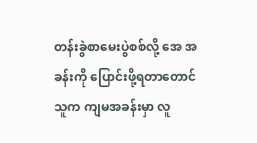တန်းခွဲစာမေးပွဲစစ်လို့ အေ အခန်းကို ပြောင်းဖို့ရတာတောင် သူက ကျမအခန်းမှာ လူ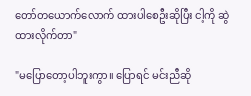တော်တယောက်လောက် ထားပါစေဦးဆိုပြီး ငါ့ကို ဆွဲထားလိုက်တာ"

"မပြောတော့ပါဘူးကွာ။ ပြောရင် မင်းညီဆို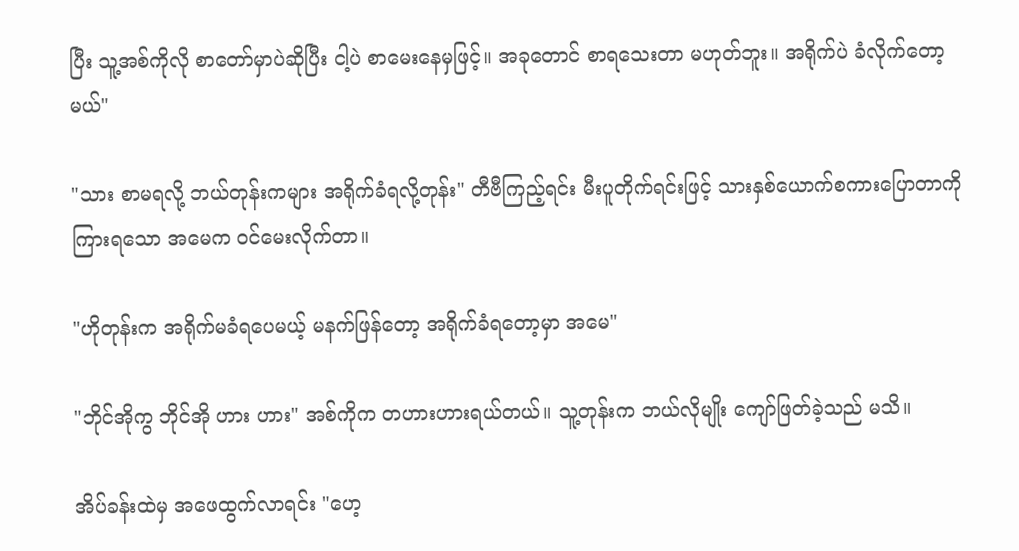ပြီး သူ့အစ်ကိုလို စာတော်မှာပဲဆိုပြီး ငါ့ပဲ စာမေးနေမှဖြင့်။ အခုတောင် စာရသေးတာ မဟုတ်ဘူး။ အရိုက်ပဲ ခံလိုက်တော့မယ်"

"သား စာမရလို့ ဘယ်တုန်းကများ အရိုက်ခံရလို့တုန်း" တီဗီကြည့်ရင်း မီးပူတိုက်ရင်းဖြင့် သားနှစ်ယောက်စကားပြောတာကို ကြားရသော အမေက ဝင်မေးလိုက်တာ။

"ဟိုတုန်းက အရိုက်မခံရပေမယ့် မနက်ဖြန်တော့ အရိုက်ခံရတော့မှာ အမေ"

"ဘိုင်အိုကွ ဘိုင်အို ဟား ဟား" အစ်ကိုက တဟားဟားရယ်တယ်။ သူ့တုန်းက ဘယ်လိုမျိုး ကျော်ဖြတ်ခဲ့သည် မသိ။

အိပ်ခန်းထဲမှ အဖေထွက်လာရင်း "ဟေ့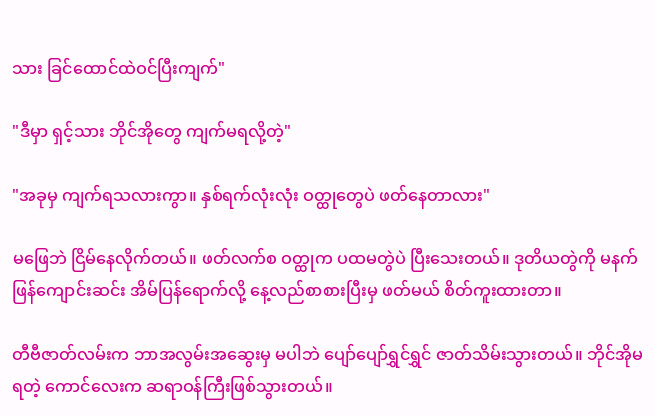သား ခြင်ထောင်ထဲဝင်ပြီးကျက်"

"ဒီမှာ ရှင့်သား ဘိုင်အိုတွေ ကျက်မရလို့တဲ့"

"အခုမှ ကျက်ရသလားကွာ။ နှစ်ရက်လုံးလုံး ဝတ္ထုတွေပဲ ဖတ်နေတာလား"

မဖြေဘဲ ငြိမ်နေလိုက်တယ်။ ဖတ်လက်စ ဝတ္ထုက ပထမတွဲပဲ ပြီးသေးတယ်။ ဒုတိယတွဲကို မနက်ဖြန်ကျောင်းဆင်း အိမ်ပြန်ရောက်လို့ နေ့လည်စာစားပြီးမှ ဖတ်မယ် စိတ်ကူးထားတာ။

တီဗီဇာတ်လမ်းက ဘာအလွမ်းအဆွေးမှ မပါဘဲ ပျော်ပျော်ရွှင်ရွှင် ဇာတ်သိမ်းသွားတယ်။ ဘိုင်အိုမရတဲ့ ကောင်လေးက ဆရာဝန်ကြီးဖြစ်သွားတယ်။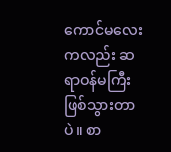ကောင်မလေးကလည်း ဆရာဝန်မကြီးဖြစ်သွားတာပဲ။ စာ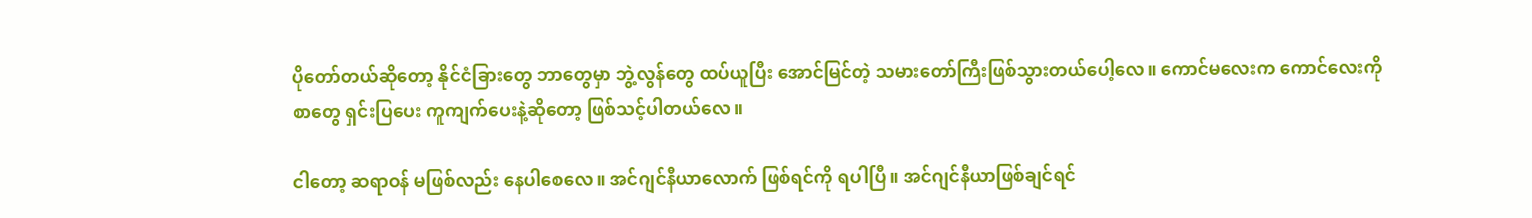ပိုတော်တယ်ဆိုတော့ နိုင်ငံခြားတွေ ဘာတွေမှာ ဘွဲ့လွန်တွေ ထပ်ယူပြီး အောင်မြင်တဲ့ သမားတော်ကြီးဖြစ်သွားတယ်ပေါ့လေ။ ကောင်မလေးက ကောင်လေးကို စာတွေ ရှင်းပြပေး ကူကျက်ပေးနဲ့ဆိုတော့ ဖြစ်သင့်ပါတယ်လေ။

ငါတော့ ဆရာဝန် မဖြစ်လည်း နေပါစေလေ။ အင်ဂျင်နီယာလောက် ဖြစ်ရင်ကို ရပါပြီ။ အင်ဂျင်နီယာဖြစ်ချင်ရင်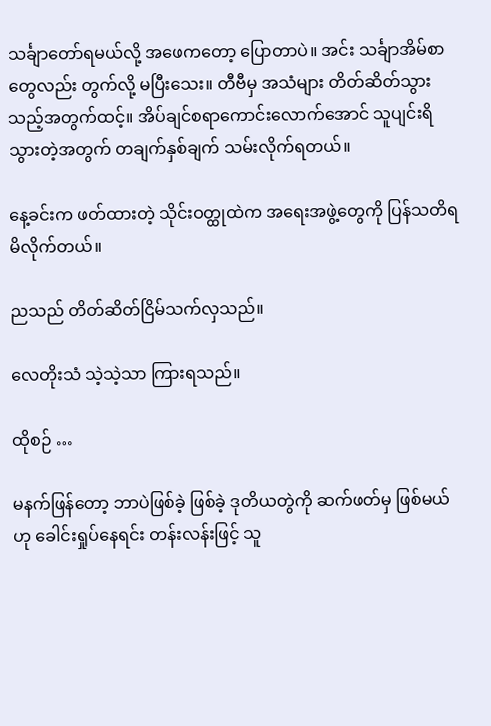သင်္ချာတော်ရမယ်လို့ အဖေကတော့ ပြောတာပဲ။ အင်း သင်္ချာအိမ်စာတွေလည်း တွက်လို့ မပြီးသေး။ တီဗီမှ အသံများ တိတ်ဆိတ်သွားသည့်အတွက်ထင့်။ အိပ်ချင်စရာကောင်းလောက်အောင် သူပျင်းရိသွားတဲ့အတွက် တချက်နှစ်ချက် သမ်းလိုက်ရတယ်။

နေ့ခင်းက ဖတ်ထားတဲ့ သိုင်းဝတ္ထုထဲက အရေးအဖွဲ့တွေကို ပြန်သတိရမိလိုက်တယ်။

ညသည် တိတ်ဆိတ်ငြိမ်သက်လှသည်။

လေတိုးသံ သဲ့သဲ့သာ ကြားရသည်။

ထိုစဉ် …

မနက်ဖြန်တော့ ဘာပဲဖြစ်ခဲ့ ဖြစ်ခဲ့ ဒုတိယတွဲကို ဆက်ဖတ်မှ ဖြစ်မယ်ဟု ခေါင်းရှုပ်နေရင်း တန်းလန်းဖြင့် သူ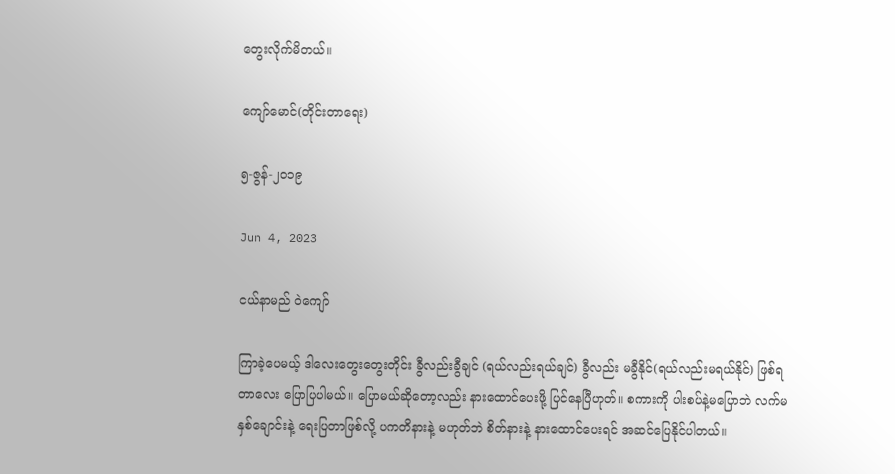တွေးလိုက်မိတယ်။

ကျော်မောင်(တိုင်းတာရေး)

၅-ဇွန်-၂၀၁၉

Jun 4, 2023

ငယ်နာမည် ဝဲကျော်

ကြာခဲ့ပေမယ့် ဒါလေးတွေးတွေးတိုင်း ခွီလည်းခွီချင် (ရယ်လည်းရယ်ချင်) ခွီလည်း မခွီနိုင်(ရယ်လည်းမရယ်နိုင်) ဖြစ်ရတာလေး ပြောပြပါမယ်။ ပြောမယ်ဆိုတော့လည်း နားထောင်ပေးဖို့ ပြင်နေပြီဟုတ်။ စကားကို ပါးစပ်နဲ့မပြောဘဲ လက်မနှစ်ချောင်းနဲ့ ရေးပြတာဖြစ်လို့ ပကတိနားနဲ့ မဟုတ်ဘဲ စိတ်နားနဲ့ နားထောင်ပေးရင် အဆင်ပြေနိုင်ပါတယ်။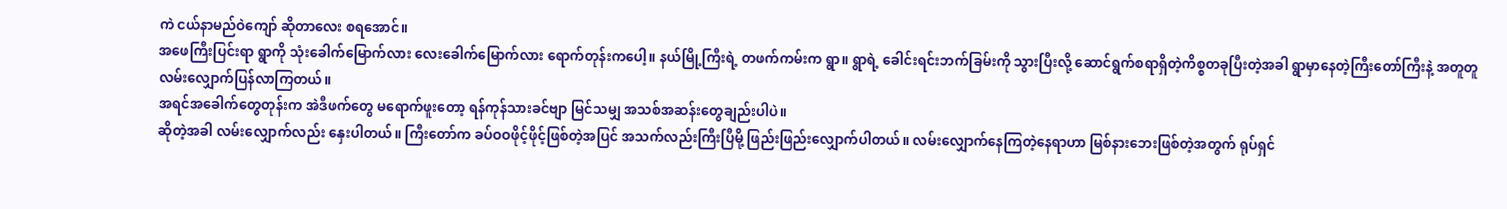ကဲ ငယ်နာမည်ဝဲကျော် ဆိုတာလေး စရအောင်။
အဖေကြီးပြင်းရာ ရွာကို သုံးခေါက်မြောက်လား လေးခေါက်မြောက်လား ရောက်တုန်းကပေါ့။ နယ်မြို့ကြီးရဲ့ တဖက်ကမ်းက ရွာ။ ရွာရဲ့ ခေါင်းရင်းဘက်ခြမ်းကို သွားပြီးလို့ ဆောင်ရွက်စရာရှိတဲ့ကိစ္စတခုပြီးတဲ့အခါ ရွာမှာနေတဲ့ကြီးတော်ကြီးနဲ့ အတူတူလမ်းလျှောက်ပြန်လာကြတယ်။
အရင်အခေါက်တွေတုန်းက အဲဒီဖက်တွေ မရောက်ဖူးတော့ ရန်ကုန်သားခင်ဗျာ မြင်သမျှ အသစ်အဆန်းတွေချည်းပါပဲ။
ဆိုတဲ့အခါ လမ်းလျှောက်လည်း နှေးပါတယ်။ ကြီးတော်က ခပ်ဝဝဖိုင့်ဖိုင့်ဖြစ်တဲ့အပြင် အသက်လည်းကြီးပြီမို့ ဖြည်းဖြည်းလျှောက်ပါတယ်။ လမ်းလျှောက်နေကြတဲ့နေရာဟာ မြစ်နားဘေးဖြစ်တဲ့အတွက် ရုပ်ရှင်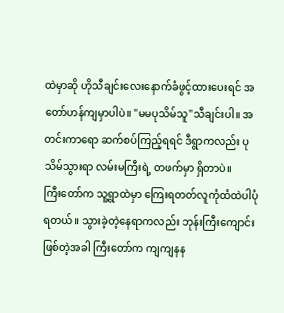ထဲမှာဆို ဟိုသီချင်းလေးနောက်ခံဖွင့်ထားပေးရင် အတော်ဟန်ကျမှာပါပဲ။ "မမပုသိမ်သူ"သီချင်းပါ။ အတင်းကာရော ဆက်စပ်ကြည့်ရရင် ဒီရွာကလည်း ပုသိမ်သွားရာ လမ်းမကြီးရဲ့ တဖက်မှာ ရှိတာပဲ။
ကြီးတော်က သူ့ရွာထဲမှာ ကြေးရတတ်လူကုံထံထဲပါပုံရတယ်။ သွားခဲ့တဲ့နေရာကလည်း ဘုန်းကြီးကျောင်းဖြစ်တဲ့အခါ ကြီးတော်က ကျကျနန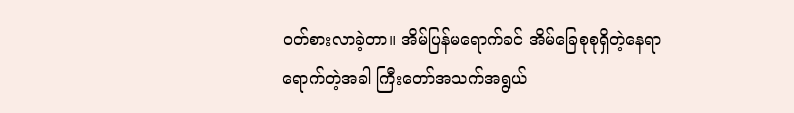ဝတ်စားလာခဲ့တာ။ အိမ်ပြန်မရောက်ခင် အိမ်ခြေစုစုရှိတဲ့နေရာရောက်တဲ့အခါ ကြီးတော်အသက်အရွယ်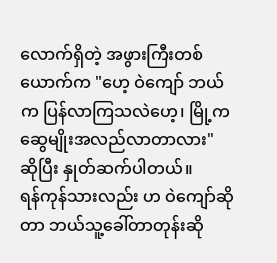လောက်ရှိတဲ့ အဖွားကြီးတစ်ယောက်က "ဟေ့ ဝဲကျော် ဘယ်က ပြန်လာကြသလဲဟေ့၊ မြို့က ဆွေမျိုးအလည်လာတာလား" ဆိုပြီး နှုတ်ဆက်ပါတယ်။
ရန်ကုန်သားလည်း ဟ ဝဲကျော်ဆိုတာ ဘယ်သူ့ခေါ်တာတုန်းဆို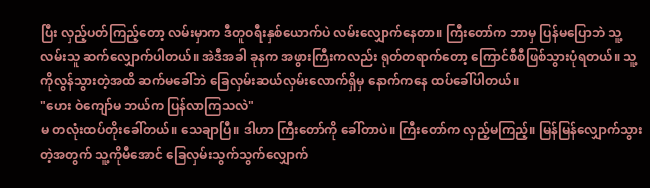ပြီး လှည့်ပတ်ကြည့်တော့ လမ်းမှာက ဒီတူဝရီးနှစ်ယောက်ပဲ လမ်းလျှောက်နေတာ။ ကြီးတော်က ဘာမှ ပြန်မပြောဘဲ သူ့လမ်းသူ ဆက်လျှောက်ပါတယ်။ အဲဒီအခါ ခုနက အဖွားကြီးကလည်း ရုတ်တရာက်တော့ ကြောင်စီစီဖြစ်သွားပုံရတယ်။ သူ့ကိုလွန်သွားတဲ့အထိ ဆက်မခေါ်ဘဲ ခြေလှမ်းဆယ်လှမ်းလောက်ရှိမှ နောက်ကနေ ထပ်ခေါ်ပါတယ်။
"ဟေး ဝဲကျော်မ ဘယ်က ပြန်လာကြသလဲ"
မ တလုံးထပ်တိုးခေါ်တယ်။ သေချာပြီ။ ဒါဟာ ကြီးတော်ကို ခေါ်တာပဲ။ ကြီးတော်က လှည့်မကြည့်။ မြန်မြန်လျှောက်သွားတဲ့အတွက် သူ့ကိုမီအောင် ခြေလှမ်းသွက်သွက်လျှောက်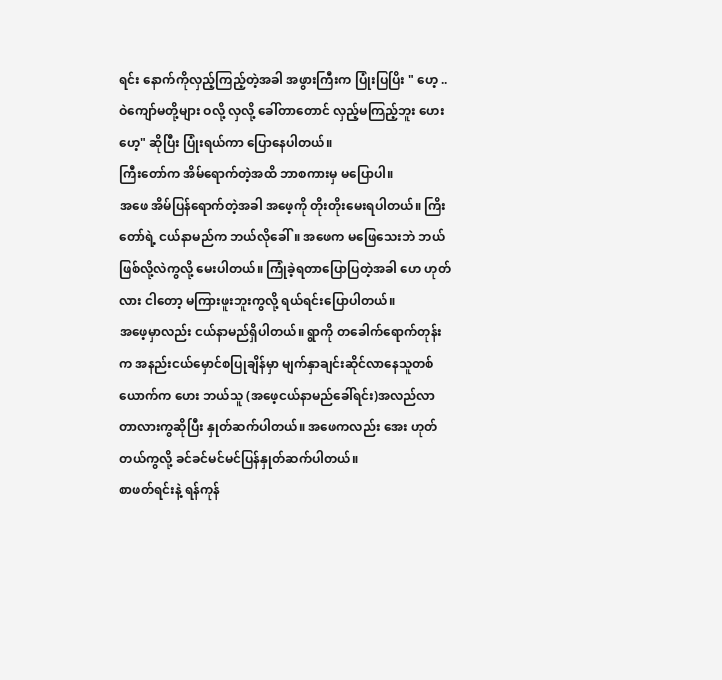ရင်း နောက်ကိုလှည့်ကြည့်တဲ့အခါ အဖွားကြီးက ပြုံးပြပြိး " ဟေ့ .. ဝဲကျော်မတို့များ ဝလို့ လှလို့ ခေါ်တာတောင် လှည့်မကြည့်ဘူး ဟေးဟေ့" ဆိုပြီး ပြုံးရယ်ကာ ပြောနေပါတယ်။
ကြီးတော်က အိမ်ရောက်တဲ့အထိ ဘာစကားမှ မပြောပါ။
အဖေ အိမ်ပြန်ရောက်တဲ့အခါ အဖေ့ကို တိုးတိုးမေးရပါတယ်။ ကြိးတော်ရဲ့ ငယ်နာမည်က ဘယ်လိုခေါ်။ အဖေက မဖြေသေးဘဲ ဘယ်ဖြစ်လို့လဲကွလို့ မေးပါတယ်။ ကြုံခဲ့ရတာပြောပြတဲ့အခါ ဟေ ဟုတ်လား ငါတော့ မကြားဖူးဘူးကွလို့ ရယ်ရင်းပြောပါတယ်။
အဖေ့မှာလည်း ငယ်နာမည်ရှိပါတယ်။ ရွာကို တခေါက်ရောက်တုန်းက အနည်းငယ်မှောင်စပြုချိန်မှာ မျက်နှာချင်းဆိုင်လာနေသူတစ်ယောက်က ဟေး ဘယ်သူ (အဖေ့ငယ်နာမည်ခေါ်ရင်း)အလည်လာတာလားကွဆိုပြီး နှုတ်ဆက်ပါတယ်။ အဖေကလည်း အေး ဟုတ်တယ်ကွလို့ ခင်ခင်မင်မင်ပြန်နှုတ်ဆက်ပါတယ်။
စာဖတ်ရင်းနဲ့ ရန်ကုန်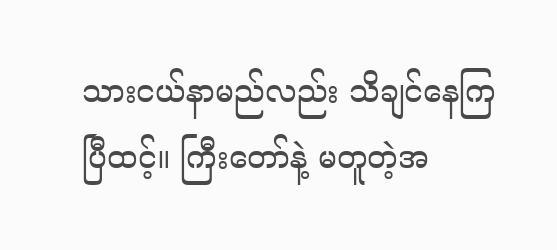သားငယ်နာမည်လည်း သိချင်နေကြပြီထင့်။ ကြီးတော်နဲ့ မတူတဲ့အ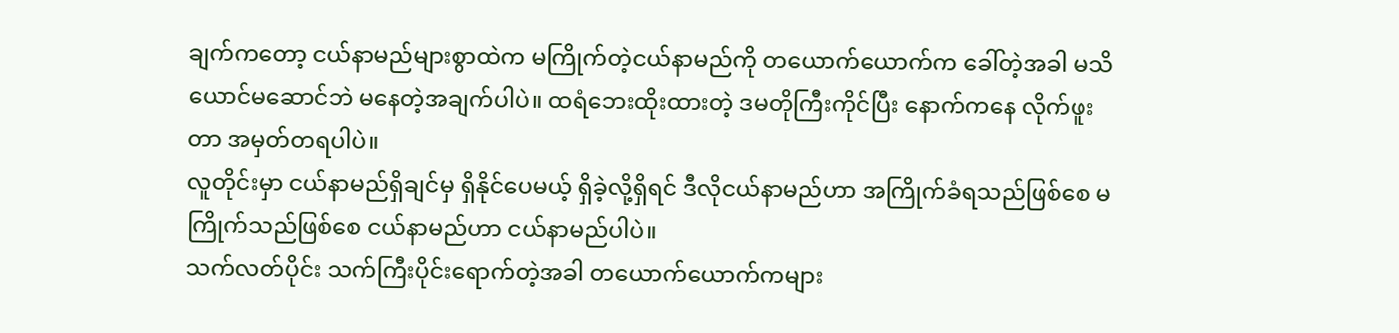ချက်ကတော့ ငယ်နာမည်များစွာထဲက မကြိုက်တဲ့ငယ်နာမည်ကို တယောက်ယောက်က ခေါ်တဲ့အခါ မသိယောင်မဆောင်ဘဲ မနေတဲ့အချက်ပါပဲ။ ထရံဘေးထိုးထားတဲ့ ဒမတိုကြီးကိုင်ပြီး နောက်ကနေ လိုက်ဖူးတာ အမှတ်တရပါပဲ။
လူတိုင်းမှာ ငယ်နာမည်ရှိချင်မှ ရှိနိုင်ပေမယ့် ရှိခဲ့လို့ရှိရင် ဒီလိုငယ်နာမည်ဟာ အကြိုက်ခံရသည်ဖြစ်စေ မကြိုက်သည်ဖြစ်စေ ငယ်နာမည်ဟာ ငယ်နာမည်ပါပဲ။
သက်လတ်ပိုင်း သက်ကြီးပိုင်းရောက်တဲ့အခါ တယောက်ယောက်ကများ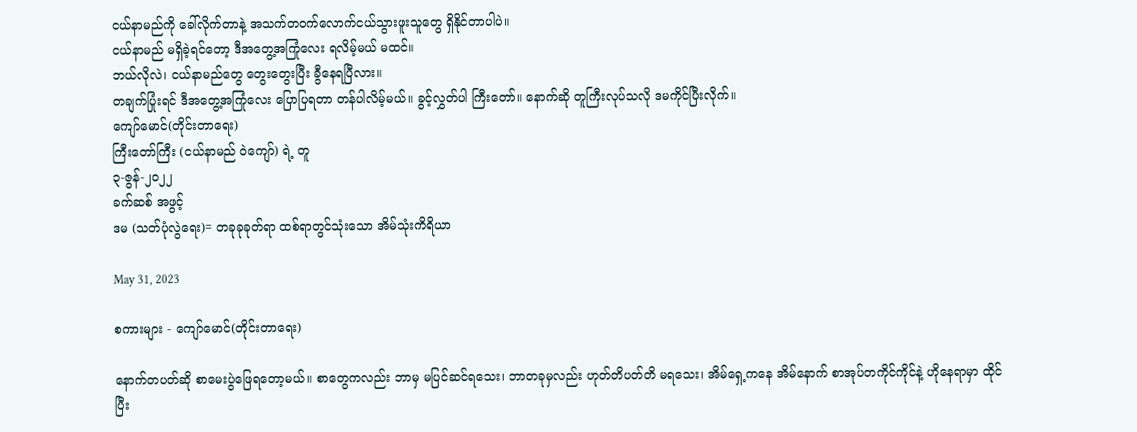ငယ်နာမည်ကို ခေါ်လိုက်တာနဲ့ အသက်တဝက်လောက်ငယ်သွားဖူးသူတွေ ရှိနိုင်တာပါပဲ။
ငယ်နာမည် မရှိခဲ့ရင်တော့ ဒီအတွေ့အကြုံလေး ရလိမ့်မယ် မထင်။
ဘယ်လိုလဲ၊ ငယ်နာမည်တွေ တွေးတွေးပြီး ခွီနေရပြီလား။
တချက်ပြုံးရင် ဒီအတွေ့အကြုံလေး ပြောပြရတာ တန်ပါလိမ့်မယ်။ ခွင့်လွှတ်ပါ ကြီးတော်။ နောက်ဆို တူကြီးလုပ်သလို ဒမကိုင်ပြီးလိုက်။
ကျော်မောင်(တိုင်းတာရေး)
ကြီးတော်ကြီး (ငယ်နာမည် ဝဲကျော်) ရဲ့ တူ
၃-ဇွန်-၂၀၂၂
ခက်ဆစ် အဖွင့်
ဒမ (သတ်ပုံလွဲရေး)= တခုခုခုတ်ရာ ထစ်ရာတွင်သုံးသော အိမ်သုံးကိရိယာ

May 31, 2023

စကားများ - ကျော်မောင်(တိုင်းတာရေး)

နောက်တပတ်ဆို စာမေးပွဲဖြေရတော့မယ်။ စာတွေကလည်း ဘာမှ မပြင်ဆင်ရသေး၊ ဘာတခုမှလည်း ဟုတ်တိပတ်တိ မရသေး၊ အိမ်ရှေ့ကနေ အိမ်နောက် စာအုပ်တကိုင်ကိုင်နဲ့ ဟိုနေရာမှာ ထိုင်ပြီး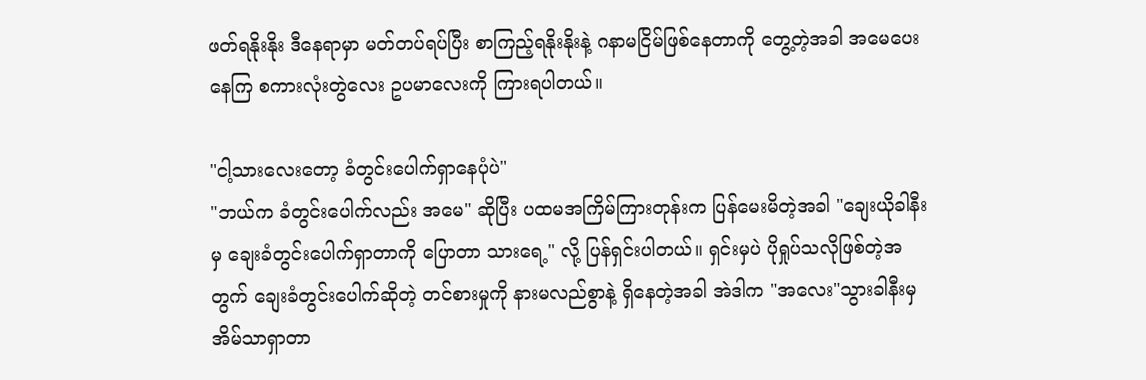ဖတ်ရနိုးနိုး ဒီနေရာမှာ မတ်တပ်ရပ်ပြီး စာကြည့်ရနိုးနိုးနဲ့ ဂနာမငြိမ်ဖြစ်နေတာကို တွေ့တဲ့အခါ အမေပေးနေကြ စကားလုံးတွဲလေး ဥပမာလေးကို ကြားရပါတယ်။

"ငါ့သားလေးတော့ ခံတွင်းပေါက်ရှာနေပုံပဲ"
"ဘယ်က ခံတွင်းပေါက်လည်း အမေ" ဆိုပြီး ပထမအကြိမ်ကြားတုန်းက ပြန်မေးမိတဲ့အခါ "ချေးယိုခါနီးမှ ချေးခံတွင်းပေါက်ရှာတာကို ပြောတာ သားရေ့" လို့ ပြန်ရှင်းပါတယ်။ ရှင်းမှပဲ ပိုရှုပ်သလိုဖြစ်တဲ့အတွက် ချေးခံတွင်းပေါက်ဆိုတဲ့ တင်စားမှုကို နားမလည်စွာနဲ့ ရှိနေတဲ့အခါ အဲဒါက "အလေး"သွားခါနီးမှ အိမ်သာရှာတာ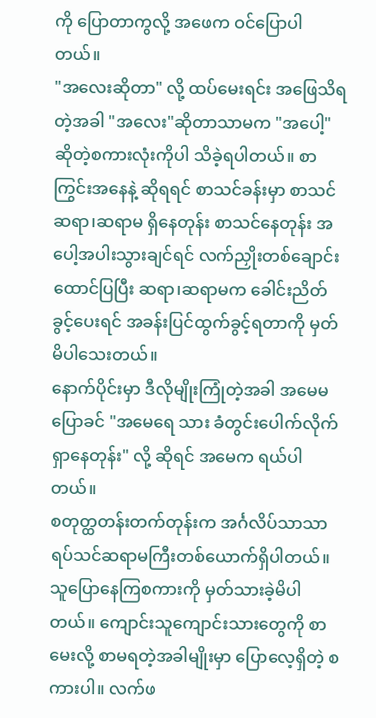ကို ပြောတာကွလို့ အဖေက ဝင်ပြောပါတယ်။
"အလေးဆိုတာ" လို့ ထပ်မေးရင်း အဖြေသိရတဲ့အခါ "အလေး"ဆိုတာသာမက "အပေါ့"ဆိုတဲ့စကားလုံးကိုပါ သိခဲ့ရပါတယ်။ စာကြွင်းအနေနဲ့ ဆိုရရင် စာသင်ခန်းမှာ စာသင်ဆရာ၊ဆရာမ ရှိနေတုန်း စာသင်နေတုန်း အပေါ့အပါးသွားချင်ရင် လက်ညှိုးတစ်ချောင်းထောင်ပြပြီး ဆရာ၊ဆရာမက ခေါင်းညိတ်ခွင့်ပေးရင် အခန်းပြင်ထွက်ခွင့်ရတာကို မှတ်မိပါသေးတယ်။
နောက်ပိုင်းမှာ ဒီလိုမျိုးကြုံတဲ့အခါ အမေမပြောခင် "အမေရေ သား ခံတွင်းပေါက်လိုက်ရှာနေတုန်း" လို့ ဆိုရင် အမေက ရယ်ပါတယ်။
စတုတ္ထတန်းတက်တုန်းက အင်္ဂလိပ်သာသာရပ်သင်ဆရာမကြီးတစ်ယောက်ရှိပါတယ်။ သူပြောနေကြစကားကို မှတ်သားခဲ့မိပါတယ်။ ကျောင်းသူကျောင်းသားတွေကို စာမေးလို့ စာမရတဲ့အခါမျိုးမှာ ပြောလေ့ရှိတဲ့ စကားပါ။ လက်ဖ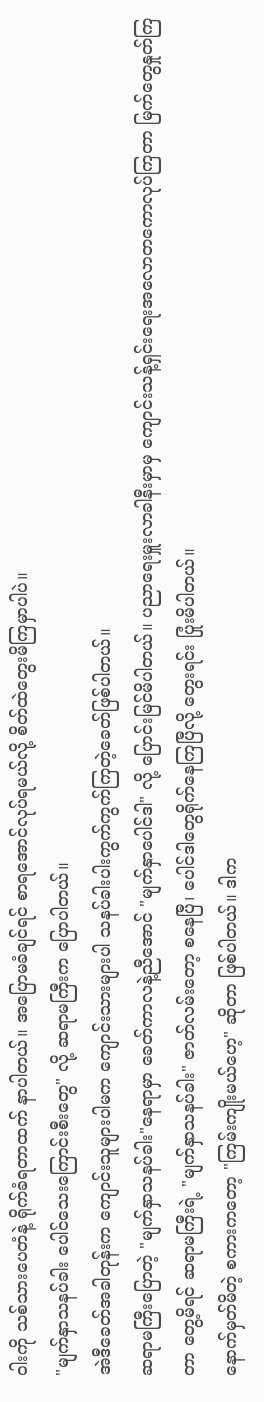ဝါးကို သစ်သားပေတံနဲ့ ရိုက်ခံရတာထက် နာပါတယ်။ အပြောမခံချင်ရင် စာရအောင်လုပ်ရမယ်လို့ စိတ်ထဲတွေးမိကြမှာပါပဲ။
"မျက်နှာသနပ်ခါး ပေါင်သေးကြောင်းစီးတွေ" လို့ ဆရာမကြီးက ပြောပါတယ်။
အဲဒီခေတ်အခါတုန်းက ကျောင်းသူများပါမက ကျောင်းသားများပါ သနပ်ခါးပါးကွက်ကွက်ကြတဲ့ခေတ်ဖြစ်ပါတယ်။
ဆရာမကြီးပြောတဲ့ "မျက်နှာသနပ်ခါး"နေရာမှာ ခေတ်ကာလနဲ့ညီအောင် "မျက်နှာပေါင်ဒါ" လို့ ပြောင်းမြင်မိပါတယ်။ ပညာရေးမှူးလာခါနီးမှာမှ ကျောင်းသန့်ရှင်းရေးအလောတကောလုပ်ကြတာ မြက်တွေနှုတ်ကြတာ တွေ့မိရင် ဆရာမကြီးရဲ့ "မျက်နှာသနပ်ခါး" ဇာတ်လမ်းတော့ စနေပြီ၊ ပေါင်ဒါတွေရိုက်နေကြပြီလို့ တွေးရင်း ပြုံးမိပါတယ်။
နောက်မှတ်မိတဲ့ စကားကတော့ "ကြမ်းကျိုးမယ်ဟေ့" ဆိုတာ ဖြစ်ပါတယ်။ ဒါက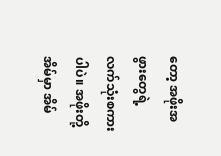တော့ အဖိုးအဖွားတွေရဲ့ လက်သုံးစကားပါပဲ။ အဖိုးတို့အိမ်မှာ အိမ်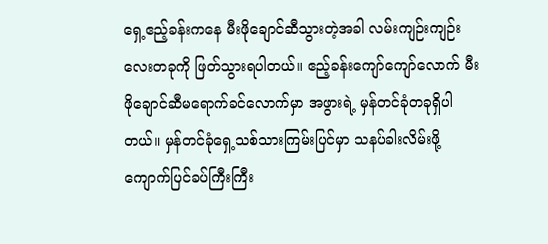ရှေ့ဧည့်ခန်းကနေ မီးဖိုချောင်ဆီသွားတဲ့အခါ လမ်းကျဉ်းကျဉ်းလေးတခုကို ဖြတ်သွားရပါတယ်။ ဧည့်ခန်းကျော်ကျော်လောက် မီးဖိုချောင်ဆီမရောက်ခင်လောက်မှာ အဖွားရဲ့ မှန်တင်ခုံတခုရှိပါတယ်။ မှန်တင်ခုံရှေ့သစ်သားကြမ်းပြင်မှာ သနပ်ခါးလိမ်းဖို့ ကျောက်ပြင်ခပ်ကြီးကြီး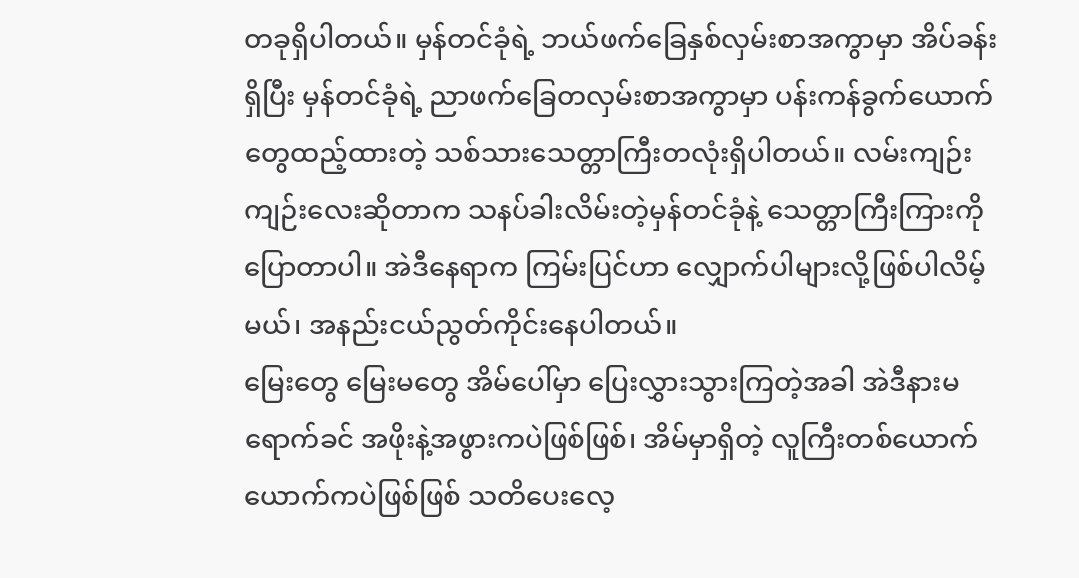တခုရှိပါတယ်။ မှန်တင်ခုံရဲ့ ဘယ်ဖက်ခြေနှစ်လှမ်းစာအကွာမှာ အိပ်ခန်းရှိပြီး မှန်တင်ခုံရဲ့ ညာဖက်ခြေတလှမ်းစာအကွာမှာ ပန်းကန်ခွက်ယောက်တွေထည့်ထားတဲ့ သစ်သားသေတ္တာကြီးတလုံးရှိပါတယ်။ လမ်းကျဉ်းကျဉ်းလေးဆိုတာက သနပ်ခါးလိမ်းတဲ့မှန်တင်ခုံနဲ့ သေတ္တာကြီးကြားကို ပြောတာပါ။ အဲဒီနေရာက ကြမ်းပြင်ဟာ လျှောက်ပါများလို့ဖြစ်ပါလိမ့်မယ်၊ အနည်းငယ်ညွတ်ကိုင်းနေပါတယ်။
မြေးတွေ မြေးမတွေ အိမ်ပေါ်မှာ ပြေးလွှားသွားကြတဲ့အခါ အဲဒီနားမရောက်ခင် အဖိုးနဲ့အဖွားကပဲဖြစ်ဖြစ်၊ အိမ်မှာရှိတဲ့ လူကြီးတစ်ယောက်ယောက်ကပဲဖြစ်ဖြစ် သတိပေးလေ့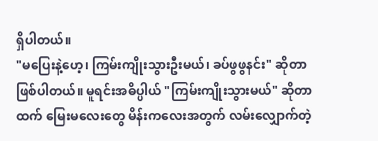ရှိပါတယ်။
"မပြေးနဲ့ဟေ့၊ ကြမ်းကျိုးသွားဦးမယ်၊ ခပ်ဖွဖွနင်း" ဆိုတာဖြစ်ပါတယ်။ မူရင်းအဓိပ္ပါယ် "ကြမ်းကျိုးသွားမယ်" ဆိုတာထက် မြေးမလေးတွေ မိန်းကလေးအတွက် လမ်းလျှောက်တဲ့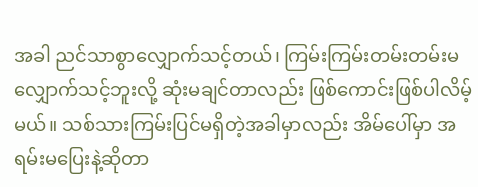အခါ ညင်သာစွာလျှောက်သင့်တယ်၊ ကြမ်းကြမ်းတမ်းတမ်းမလျှောက်သင့်ဘူးလို့ ဆုံးမချင်တာလည်း ဖြစ်ကောင်းဖြစ်ပါလိမ့်မယ်။ သစ်သားကြမ်းပြင်မရှိတဲ့အခါမှာလည်း အိမ်ပေါ်မှာ အရမ်းမပြေးနဲ့ဆိုတာ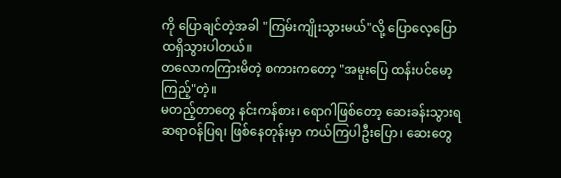ကို ပြောချင်တဲ့အခါ "ကြမ်းကျိုးသွားမယ်"လို့ ပြောလေ့ပြောထရှိသွားပါတယ်။
တလောကကြားမိတဲ့ စကားကတော့ "အမူးပြေ ထန်းပင်မော့ကြည့်"တဲ့။
မတည့်တာတွေ နင်းကန်စား၊ ရောဂါဖြစ်တော့ ဆေးခန်းသွားရ ဆရာဝန်ပြရ၊ ဖြစ်နေတုန်းမှာ ကယ်ကြပါဦးပြော၊ ဆေးတွေ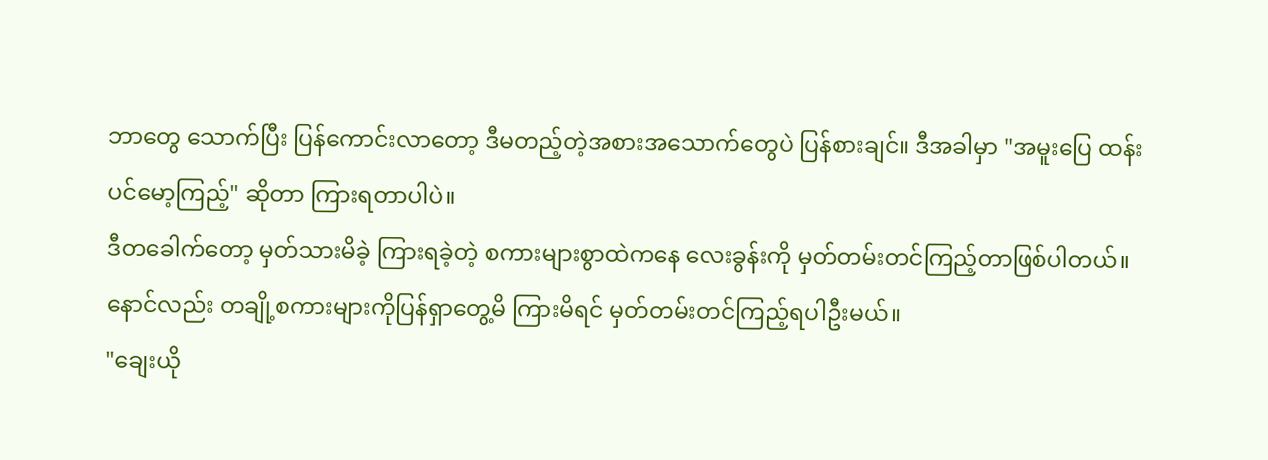ဘာတွေ သောက်ပြီး ပြန်ကောင်းလာတော့ ဒီမတည့်တဲ့အစားအသောက်တွေပဲ ပြန်စားချင်။ ဒီအခါမှာ "အမူးပြေ ထန်းပင်မော့ကြည့်" ဆိုတာ ကြားရတာပါပဲ။
ဒီတခေါက်တော့ မှတ်သားမိခဲ့ ကြားရခဲ့တဲ့ စကားများစွာထဲကနေ လေးခွန်းကို မှတ်တမ်းတင်ကြည့်တာဖြစ်ပါတယ်။ နောင်လည်း တချို့စကားများကိုပြန်ရှာတွေ့မိ ကြားမိရင် မှတ်တမ်းတင်ကြည့်ရပါဦးမယ်။
"ချေးယို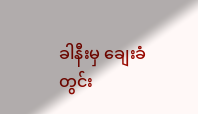ခါနီးမှ ချေးခံတွင်း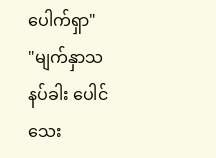ပေါက်ရှာ"
"မျက်နှာသနပ်ခါး ပေါင်သေး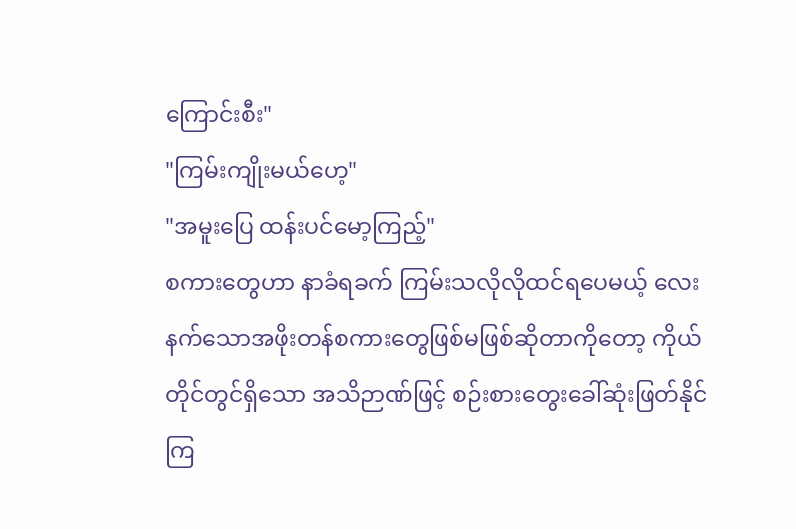ကြောင်းစီး"
"ကြမ်းကျိုးမယ်ဟေ့"
"အမူးပြေ ထန်းပင်မော့ကြည့်"
စကားတွေဟာ နာခံရခက် ကြမ်းသလိုလိုထင်ရပေမယ့် လေးနက်သောအဖိုးတန်စကားတွေဖြစ်မဖြစ်ဆိုတာကိုတော့ ကိုယ်တိုင်တွင်ရှိသော အသိဉာဏ်ဖြင့် စဉ်းစားတွေးခေါ်ဆုံးဖြတ်နိုင်ကြ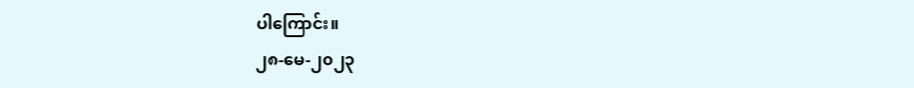ပါကြောင်း။
၂၈-မေ-၂၀၂၃